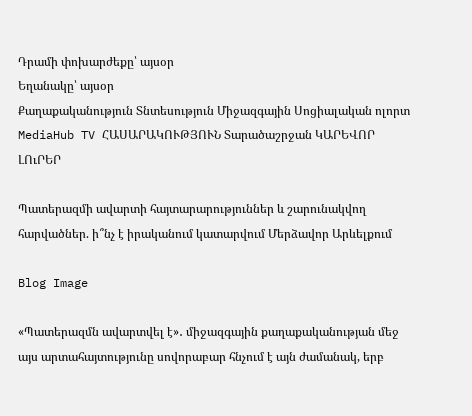Դրամի փոխարժեքը՝ այսօր
Եղանակը՝ այսօր
Քաղաքականություն Տնտեսություն Միջազգային Սոցիալական ոլորտ MediaHub TV ՀԱՍԱՐԱԿՈՒԹՅՈՒՆ Տարածաշրջան ԿԱՐԵՎՈՐ ԼՈւՐԵՐ

Պատերազմի ավարտի հայտարարություններ և շարունակվող հարվածներ. ի՞նչ է իրականում կատարվում Մերձավոր Արևելքում

Blog Image

«Պատերազմն ավարտվել է»․ միջազգային քաղաքականության մեջ այս արտահայտությունը սովորաբար հնչում է այն ժամանակ, երբ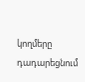կողմերը դադարեցնում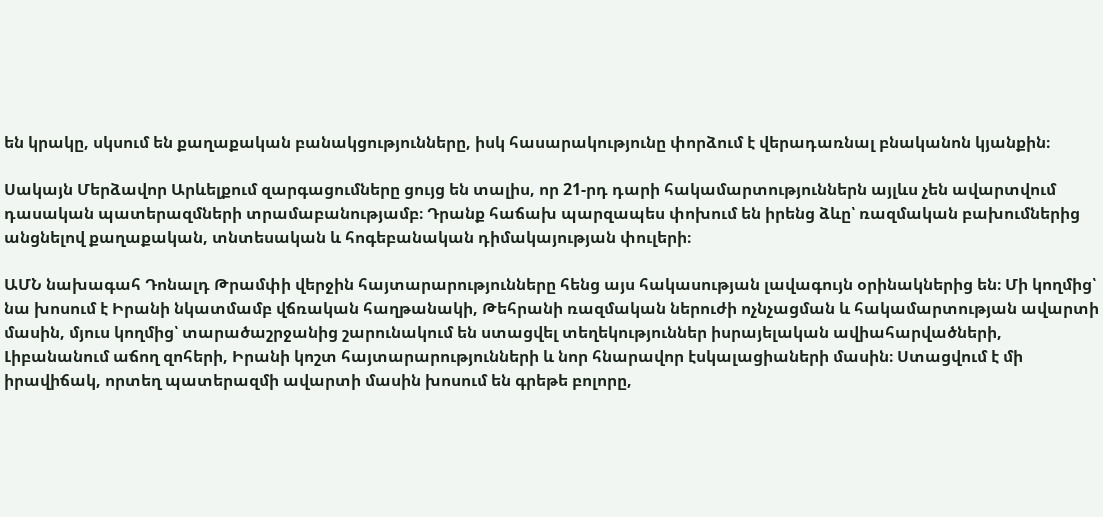են կրակը, սկսում են քաղաքական բանակցությունները, իսկ հասարակությունը փորձում է վերադառնալ բնականոն կյանքին։

Սակայն Մերձավոր Արևելքում զարգացումները ցույց են տալիս, որ 21-րդ դարի հակամարտություններն այլևս չեն ավարտվում դասական պատերազմների տրամաբանությամբ։ Դրանք հաճախ պարզապես փոխում են իրենց ձևը՝ ռազմական բախումներից անցնելով քաղաքական, տնտեսական և հոգեբանական դիմակայության փուլերի։

ԱՄՆ նախագահ Դոնալդ Թրամփի վերջին հայտարարությունները հենց այս հակասության լավագույն օրինակներից են։ Մի կողմից՝ նա խոսում է Իրանի նկատմամբ վճռական հաղթանակի, Թեհրանի ռազմական ներուժի ոչնչացման և հակամարտության ավարտի մասին, մյուս կողմից՝ տարածաշրջանից շարունակում են ստացվել տեղեկություններ իսրայելական ավիահարվածների, Լիբանանում աճող զոհերի, Իրանի կոշտ հայտարարությունների և նոր հնարավոր էսկալացիաների մասին։ Ստացվում է մի իրավիճակ, որտեղ պատերազմի ավարտի մասին խոսում են գրեթե բոլորը,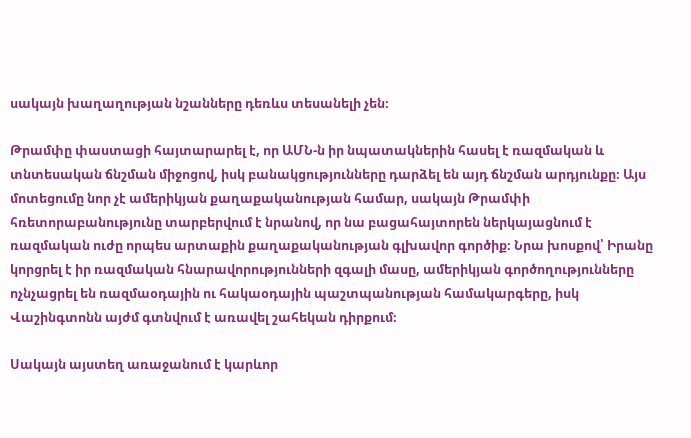սակայն խաղաղության նշանները դեռևս տեսանելի չեն։

Թրամփը փաստացի հայտարարել է, որ ԱՄՆ-ն իր նպատակներին հասել է ռազմական և տնտեսական ճնշման միջոցով, իսկ բանակցությունները դարձել են այդ ճնշման արդյունքը։ Այս մոտեցումը նոր չէ ամերիկյան քաղաքականության համար, սակայն Թրամփի հռետորաբանությունը տարբերվում է նրանով, որ նա բացահայտորեն ներկայացնում է ռազմական ուժը որպես արտաքին քաղաքականության գլխավոր գործիք։ Նրա խոսքով՝ Իրանը կորցրել է իր ռազմական հնարավորությունների զգալի մասը, ամերիկյան գործողությունները ոչնչացրել են ռազմաօդային ու հակաօդային պաշտպանության համակարգերը, իսկ Վաշինգտոնն այժմ գտնվում է առավել շահեկան դիրքում։

Սակայն այստեղ առաջանում է կարևոր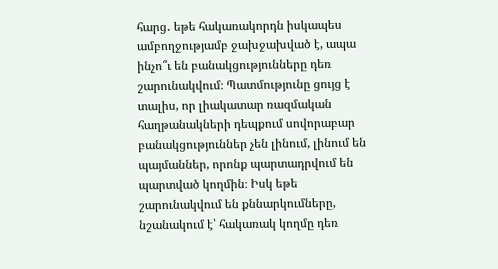հարց․ եթե հակառակորդն իսկապես ամբողջությամբ ջախջախված է, ապա ինչո՞ւ են բանակցությունները դեռ շարունակվում։ Պատմությունը ցույց է տալիս, որ լիակատար ռազմական հաղթանակների դեպքում սովորաբար բանակցություններ չեն լինում, լինում են պայմաններ, որոնք պարտադրվում են պարտված կողմին։ Իսկ եթե շարունակվում են քննարկումները, նշանակում է՝ հակառակ կողմը դեռ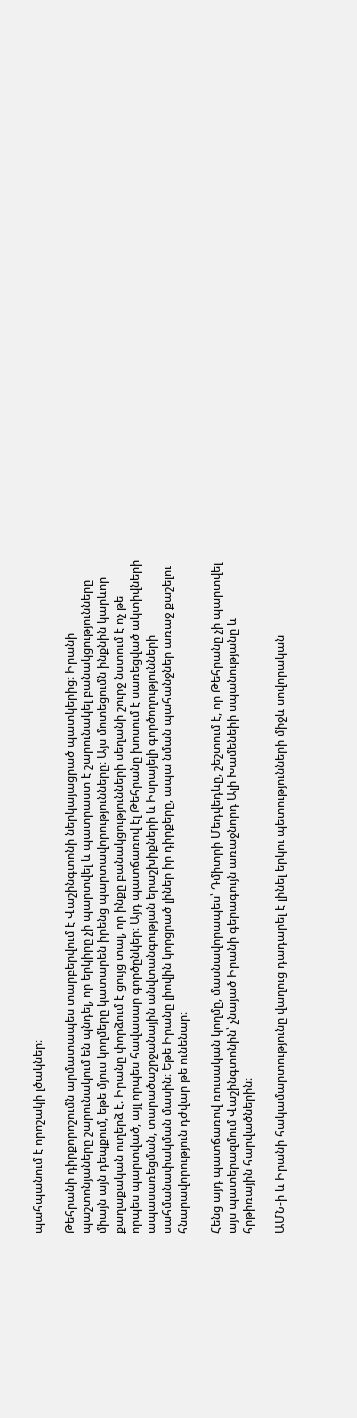պահպանում է որոշակի լծակներ։

Թեհրանի դիրքորոշումն արմատապես տարբերվում է Վաշինգտոնի ներկայացրած պատկերից։ Իրանի պաշտոնյաները շարունակում են պնդել, որ երկիրը չի պարտվել և պատրաստ է շարունակել բանակցությունները միայն այն դեպքում, եթե մյուս կողմերը կատարեն իրենց պարտավորությունները։ Այս մոտեցումն ինքնին կարևոր քաղաքական ուղերձ է. Իրանը փորձում է ցույց տալ, որ ինքը բանակցությունների սեղանի շուրջ նստում է ոչ թե որպես պարտված, այլ որպես հավասար գործընկեր։ Այդ պատճառով էլ Թեհրանը խոսում է սառեցված ակտիվների ապասառեցման, տարածաշրջանային անվտանգության երաշխիքների և Իսրայելի գործողությունների սահմանափակման մասին։ Եթե Իրանը լիովին կորցրած լիներ իր դիրքերը, ապա նման պահանջներ առաջ քաշելու հնարավորություն դժվար թե ունենար։

Հենց այդ պատճառով ռուսական կողմը, մասնավորապես՝ Դմիտրի Մեդվեդևը, շեշտում է, որ Թեհրանը չի պարտվել այս պատերազմում Վաշինգտոնին՝ չնայած Իրանի գերագույն առաջնորդ Ալի Խամենեիի սպանությանը և հրթիռային հարվածներին։

ԱՄՆ-ի և Իրանի հակամարտությունը վաղուց դադարել է լինել երկու պետությունների միջև սովորական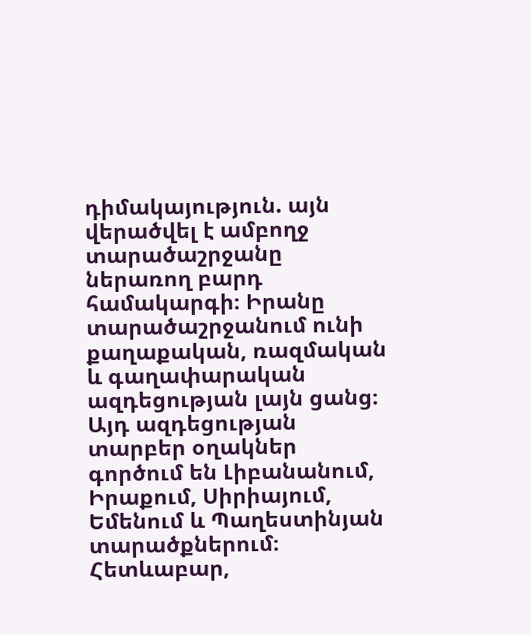դիմակայություն. այն վերածվել է ամբողջ տարածաշրջանը ներառող բարդ համակարգի։ Իրանը տարածաշրջանում ունի քաղաքական, ռազմական և գաղափարական ազդեցության լայն ցանց։ Այդ ազդեցության տարբեր օղակներ գործում են Լիբանանում, Իրաքում, Սիրիայում, Եմենում և Պաղեստինյան տարածքներում։ Հետևաբար,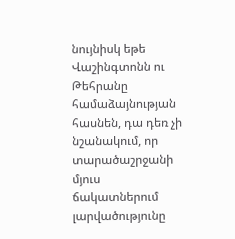նույնիսկ եթե Վաշինգտոնն ու Թեհրանը համաձայնության հասնեն, դա դեռ չի նշանակում, որ տարածաշրջանի մյուս ճակատներում լարվածությունը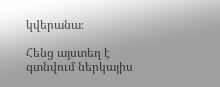կվերանա։

Հենց այստեղ է գտնվում ներկայիս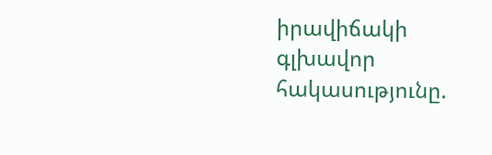իրավիճակի գլխավոր հակասությունը.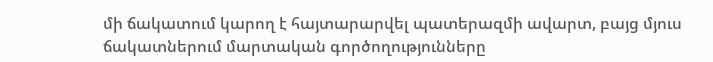մի ճակատում կարող է հայտարարվել պատերազմի ավարտ, բայց մյուս ճակատներում մարտական գործողությունները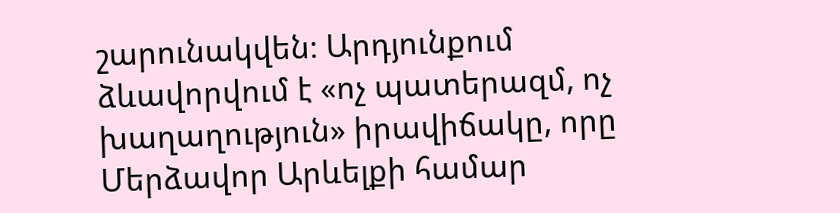շարունակվեն։ Արդյունքում ձևավորվում է «ոչ պատերազմ, ոչ խաղաղություն» իրավիճակը, որը Մերձավոր Արևելքի համար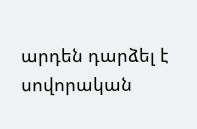արդեն դարձել է սովորական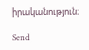իրականություն։

Send